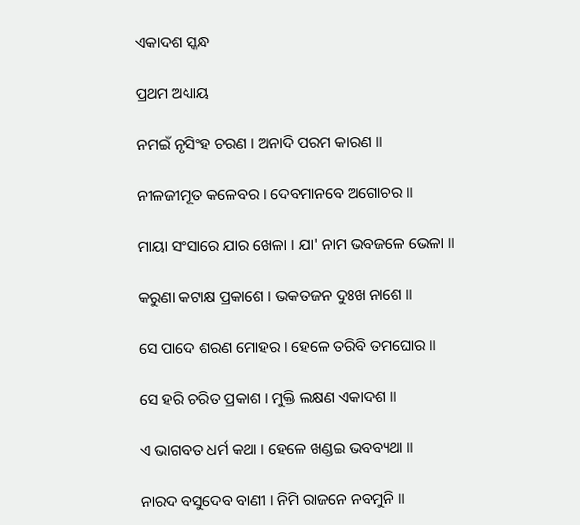ଏକାଦଶ ସ୍କନ୍ଧ

ପ୍ରଥମ ଅଧ୍ୟାୟ

ନମଇଁ ନୃସିଂହ ଚରଣ । ଅନାଦି ପରମ କାରଣ ॥

ନୀଳଜୀମୂତ କଳେବର । ଦେବମାନବେ ଅଗୋଚର ॥

ମାୟା ସଂସାରେ ଯାର ଖେଳା । ଯା' ନାମ ଭବଜଳେ ଭେଳା ॥

କରୁଣା କଟାକ୍ଷ ପ୍ରକାଶେ । ଭକତଜନ ଦୁଃଖ ନାଶେ ॥

ସେ ପାଦେ ଶରଣ ମୋହର । ହେଳେ ତରିବି ତମଘୋର ॥

ସେ ହରି ଚରିତ ପ୍ରକାଶ । ମୁକ୍ତି ଲକ୍ଷଣ ଏକାଦଶ ॥

ଏ ଭାଗବତ ଧର୍ମ କଥା । ହେଳେ ଖଣ୍ଡଇ ଭବବ୍ୟଥା ॥

ନାରଦ ବସୁଦେବ ବାଣୀ । ନିମି ରାଜନେ ନବମୁନି ॥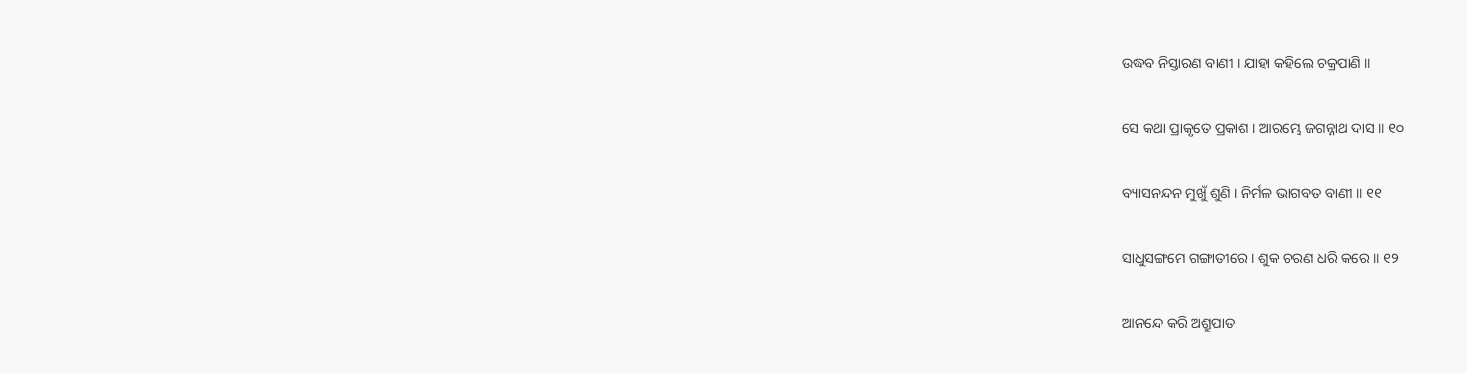ଉଦ୍ଧବ ନିସ୍ତାରଣ ବାଣୀ । ଯାହା କହିଲେ ଚକ୍ରପାଣି ॥

ସେ କଥା ପ୍ରାକୃତେ ପ୍ରକାଶ । ଆରମ୍ଭେ ଜଗନ୍ନାଥ ଦାସ ॥ ୧୦

ବ୍ୟାସନନ୍ଦନ ମୁଖୁଁ ଶୁଣି । ନିର୍ମଳ ଭାଗବତ ବାଣୀ ॥ ୧୧

ସାଧୁସଙ୍ଗମେ ଗଙ୍ଗାତୀରେ । ଶୁକ ଚରଣ ଧରି କରେ ॥ ୧୨

ଆନନ୍ଦେ କରି ଅଶ୍ରୁପାତ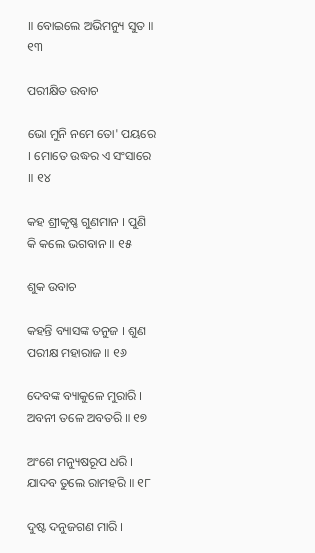॥ ବୋଇଲେ ଅଭିମନ୍ୟୁ ସୁତ ॥ ୧୩

ପରୀକ୍ଷିତ ଉବାଚ

ଭୋ ମୁନି ନମେ ତୋ' ପୟରେ । ମୋତେ ଉଦ୍ଧର ଏ ସଂସାରେ ॥ ୧୪

କହ ଶ୍ରୀକୃଷ୍ଣ ଗୁଣମାନ । ପୁଣି କି କଲେ ଭଗବାନ ॥ ୧୫

ଶୁକ ଉବାଚ

କହନ୍ତି ବ୍ୟାସଙ୍କ ତନୁଜ । ଶୁଣ ପରୀକ୍ଷ ମହାରାଜ ॥ ୧୬

ଦେବଙ୍କ ବ୍ୟାକୁଳେ ମୁରାରି । ଅବନୀ ତଳେ ଅବତରି ॥ ୧୭

ଅଂଶେ ମନ୍ୟୁଷରୂପ ଧରି । ଯାଦବ ତୁଲେ ରାମହରି ॥ ୧୮

ଦୁଷ୍ଟ ଦନୁଜଗଣ ମାରି ।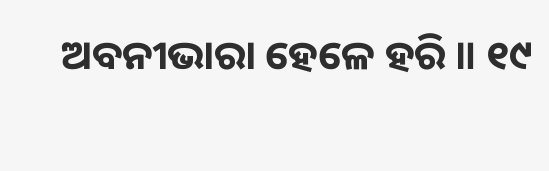ଅବନୀଭାରା ହେଳେ ହରି ॥ ୧୯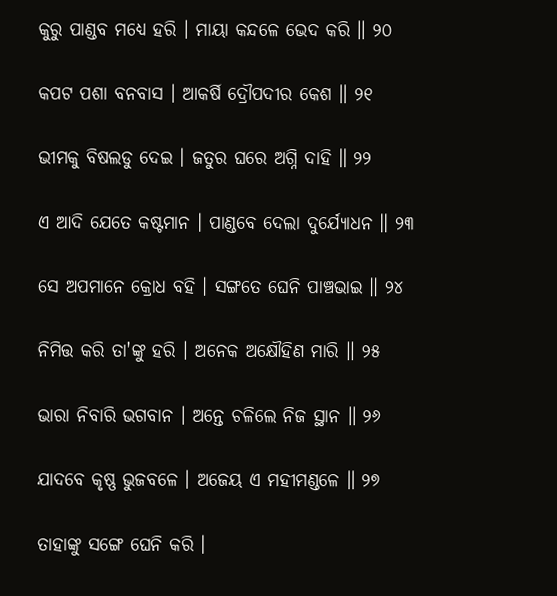କୁରୁ ପାଣ୍ଡବ ମଧ୍ୟେ ହରି । ମାୟା କନ୍ଦଳେ ଭେଦ କରି ॥ ୨୦

କପଟ ପଶା ବନବାସ । ଆକର୍ଷି ଦ୍ରୌପଦୀର କେଶ ॥ ୨୧

ଭୀମକୁ ବିଷଲଡୁ ଦେଇ । ଜତୁର ଘରେ ଅଗ୍ନି ଦାହି ॥ ୨୨

ଏ ଆଦି ଯେତେ କଷ୍ଟମାନ । ପାଣ୍ଡବେ ଦେଲା ଦୁର୍ଯ୍ୟୋଧନ ॥ ୨୩

ସେ ଅପମାନେ କ୍ରୋଧ ବହି । ସଙ୍ଗତେ ଘେନି ପାଞ୍ଚଭାଇ ॥ ୨୪

ନିମିତ୍ତ କରି ତା'ଙ୍କୁ ହରି । ଅନେକ ଅକ୍ଷୌହିଣ ମାରି ॥ ୨୫

ଭାରା ନିବାରି ଭଗବାନ । ଅନ୍ତେ ଚଳିଲେ ନିଜ ସ୍ଥାନ ॥ ୨୬

ଯାଦବେ କୃଷ୍ଣ ଭୁଜବଳେ । ଅଜେୟ ଏ ମହୀମଣ୍ଡଳେ ॥ ୨୭

ତାହାଙ୍କୁ ସଙ୍ଗେ ଘେନି କରି ।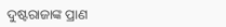ଦୁଷ୍ଟରାଜାଙ୍କ ପ୍ରାଣ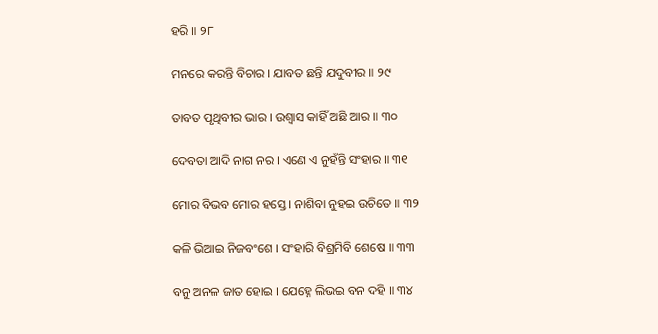ହରି ॥ ୨୮

ମନରେ କରନ୍ତି ବିଚାର । ଯାବତ ଛନ୍ତି ଯଦୁବୀର ॥ ୨୯

ତାବତ ପୃଥିବୀର ଭାର । ଉଶ୍ୱାସ କାହିଁ ଅଛି ଆର ॥ ୩୦

ଦେବତା ଆଦି ନାଗ ନର । ଏଣେ ଏ ନୁହଁନ୍ତି ସଂହାର ॥ ୩୧

ମୋର ବିଭବ ମୋର ହସ୍ତେ । ନାଶିବା ନୁହଇ ଉଚିତେ ॥ ୩୨

କଳି ଭିଆଇ ନିଜବଂଶେ । ସଂହାରି ବିଶ୍ରମିବି ଶେଷେ ॥ ୩୩

ବନୁ ଅନଳ ଜାତ ହୋଇ । ଯେହ୍ନେ ଲିଭଇ ବନ ଦହି ॥ ୩୪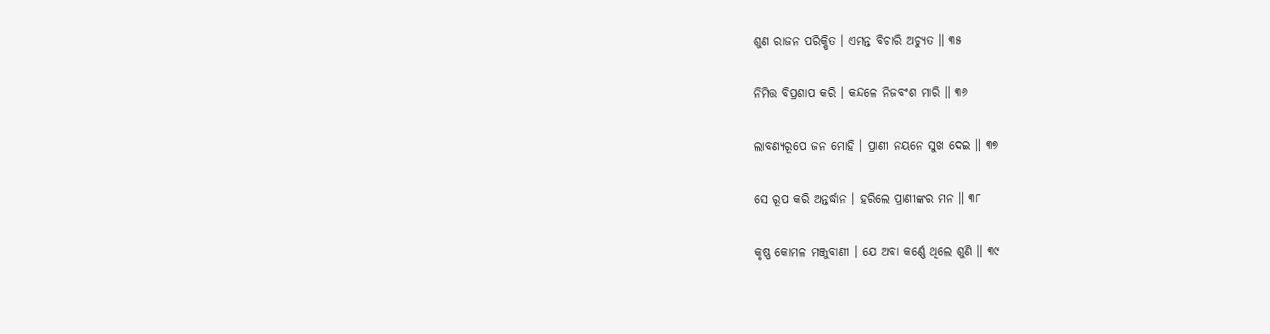ଶୁଣ ରାଜନ ପରିକ୍ଷିତ । ଏମନ୍ତ ବିଚାରି ଅଚ୍ୟୁତ ॥ ୩୫

ନିମିତ୍ତ ବିପ୍ରଶାପ କରି । କନ୍ଦଳେ ନିଜବଂଶ ମାରି ॥ ୩୬

ଲାବଣ୍ୟରୂପେ ଜନ ମୋହି । ପ୍ରାଣୀ ନୟନେ ସୁଖ ଦେଇ ॥ ୩୭

ସେ ରୂପ କରି ଅନ୍ତର୍ଦ୍ଧାନ । ହରିଲେ ପ୍ରାଣୀଙ୍କର ମନ ॥ ୩୮

କୃଷ୍ଣ କୋମଳ ମଞ୍ଜୁବାଣୀ । ଯେ ଅବା କର୍ଣ୍ଣେ ଥିଲେ ଶୁଣି ॥ ୩୯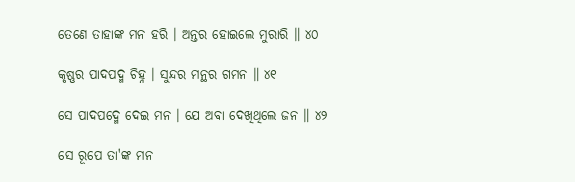ତେଣେ ତାହାଙ୍କ ମନ ହରି । ଅନ୍ତର ହୋଇଲେ ମୁରାରି ॥ ୪୦

କୃଷ୍ଣର ପାଦପଦ୍ମ ଚିହ୍ନ । ସୁନ୍ଦର ମନ୍ଥର ଗମନ ॥ ୪୧

ସେ ପାଦପଦ୍ମେ ଦେଇ ମନ । ଯେ ଅବା ଦେଖିଥିଲେ ଜନ ॥ ୪୨

ସେ ରୂପେ ତା'ଙ୍କ ମନ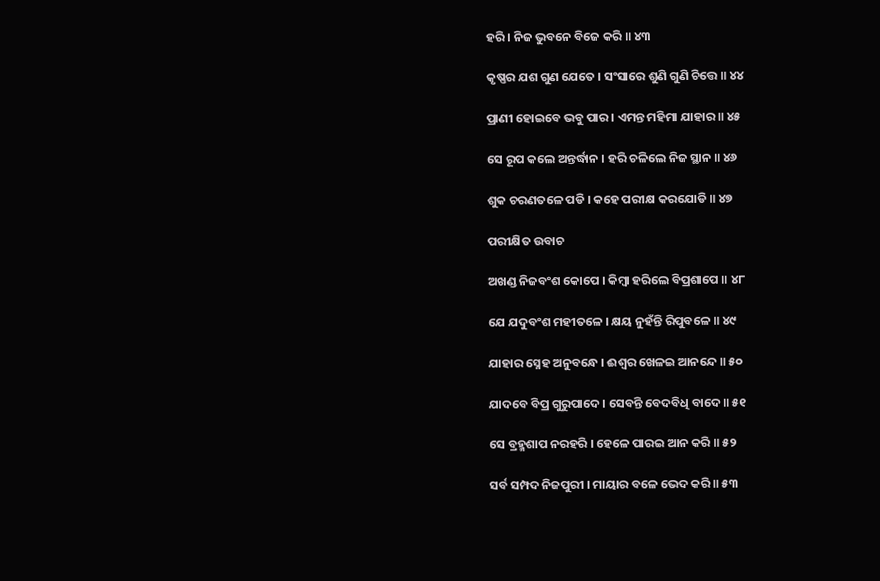ହରି । ନିଜ ଭୁବନେ ବିଜେ କରି ॥ ୪୩

କୃଷ୍ଣର ଯଶ ଗୁଣ ଯେତେ । ସଂସାରେ ଶୁଣି ଗୁଣି ଚିତ୍ତେ ॥ ୪୪

ପ୍ରାଣୀ ହୋଇବେ ଭବୁ ପାର । ଏମନ୍ତ ମହିମା ଯାହାର ॥ ୪୫

ସେ ରୂପ କଲେ ଅନ୍ତର୍ଦ୍ଧାନ । ହରି ଚଳିଲେ ନିଜ ସ୍ଥାନ ॥ ୪୬

ଶୁକ ଚରଣତଳେ ପଡି । କହେ ପରୀକ୍ଷ କରଯୋଡି ॥ ୪୭

ପରୀକ୍ଷିତ ଉବାଚ

ଅଖଣ୍ଡ ନିଜବଂଶ କୋପେ । କିମ୍ବା ହରିଲେ ବିପ୍ରଶାପେ ॥ ୪୮

ଯେ ଯଦୁବଂଶ ମହୀତଳେ । କ୍ଷୟ ନୁହଁନ୍ତି ରିପୁବଳେ ॥ ୪୯

ଯାହାର ସ୍ନେହ ଅନୁବନ୍ଧେ । ଈଶ୍ୱର ଖେଳଇ ଆନନ୍ଦେ ॥ ୫୦

ଯାଦବେ ବିପ୍ର ଗୁରୁପାଦେ । ସେବନ୍ତି ବେଦବିଧି ବାଦେ ॥ ୫୧

ସେ ବ୍ରହ୍ମଶାପ ନରହରି । ହେଳେ ପାରଇ ଆନ କରି ॥ ୫୨

ସର୍ବ ସମ୍ପଦ ନିଜପୁରୀ । ମାୟାର ବଳେ ଭେଦ କରି ॥ ୫୩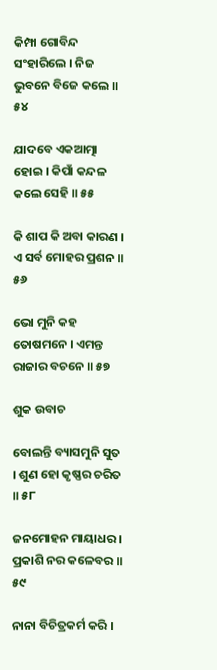କିମ୍ପା ଗୋବିନ୍ଦ ସଂହାରିଲେ । ନିଜ ଭୁବନେ ବିଜେ କଲେ ॥ ୫୪

ଯାଦବେ ଏକଆତ୍ମା ହୋଇ । କିପାଁ କନ୍ଦଳ କଲେ ସେହି ॥ ୫୫

କି ଶାପ କି ଅବା କାରଣ । ଏ ସର୍ବ ମୋହର ପ୍ରଶନ ॥ ୫୬

ଭୋ ମୁନି କହ ତୋଷମନେ । ଏମନ୍ତ ରାଜାର ବଚନେ ॥ ୫୭

ଶୁକ ଉବାଚ

ବୋଲନ୍ତି ବ୍ୟାସମୁନି ସୁତ । ଶୁଣ ହୋ କୃଷ୍ଣର ଚରିତ ॥ ୫୮

ଜନମୋହନ ମାୟାଧର । ପ୍ରକାଶି ନର କଳେବର ॥ ୫୯

ନାନା ବିଚିତ୍ରକର୍ମ କରି ।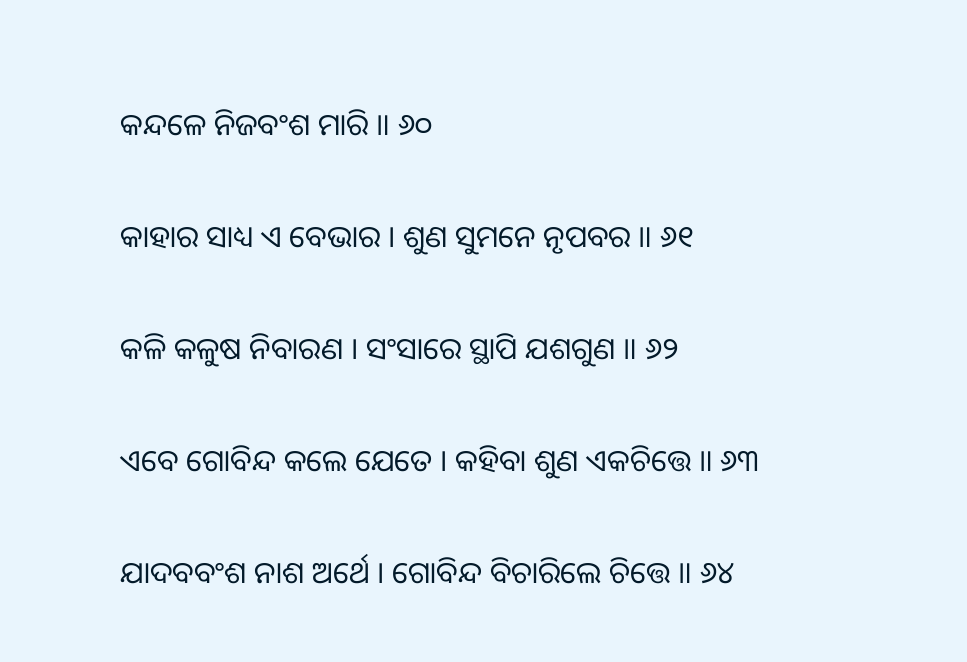କନ୍ଦଳେ ନିଜବଂଶ ମାରି ॥ ୬୦

କାହାର ସାଧ୍ୟ ଏ ବେଭାର । ଶୁଣ ସୁମନେ ନୃପବର ॥ ୬୧

କଳି କଳୁଷ ନିବାରଣ । ସଂସାରେ ସ୍ଥାପି ଯଶଗୁଣ ॥ ୬୨

ଏବେ ଗୋବିନ୍ଦ କଲେ ଯେତେ । କହିବା ଶୁଣ ଏକଚିତ୍ତେ ॥ ୬୩

ଯାଦବବଂଶ ନାଶ ଅର୍ଥେ । ଗୋବିନ୍ଦ ବିଚାରିଲେ ଚିତ୍ତେ ॥ ୬୪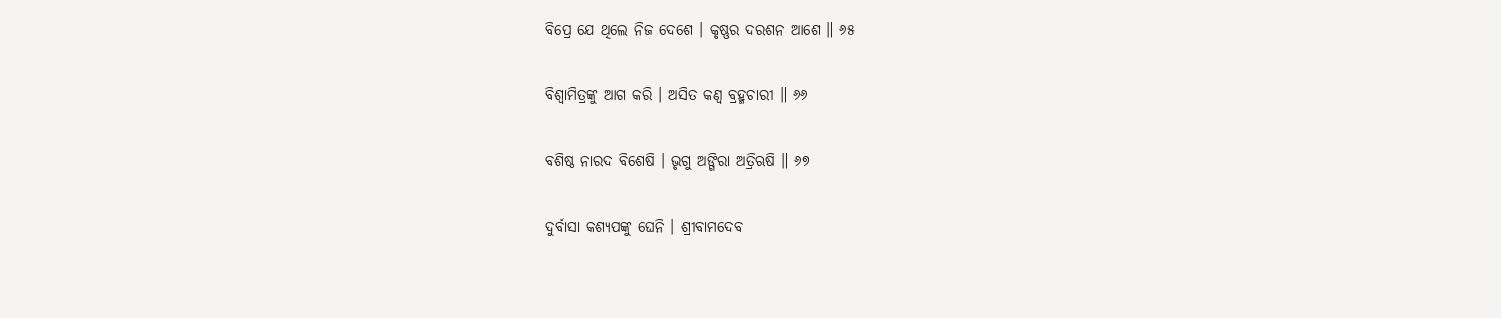ବିପ୍ରେ ଯେ ଥିଲେ ନିଜ ଦେଶେ । କୃଷ୍ଣର ଦରଶନ ଆଶେ ॥ ୬୫

ବିଶ୍ୱାମିତ୍ରଙ୍କୁ ଆଗ କରି । ଅସିତ କଣ୍ୱ ବ୍ରହ୍ମଚାରୀ ॥ ୬୬

ବଶିଷ୍ଠ ନାରଦ ବିଶେଷି । ଭୃଗୁ ଅଙ୍ଗିରା ଅତ୍ରିଋଷି ॥ ୬୭

ଦୁର୍ବାସା କଶ୍ୟପଙ୍କୁ ଘେନି । ଶ୍ରୀବାମଦେବ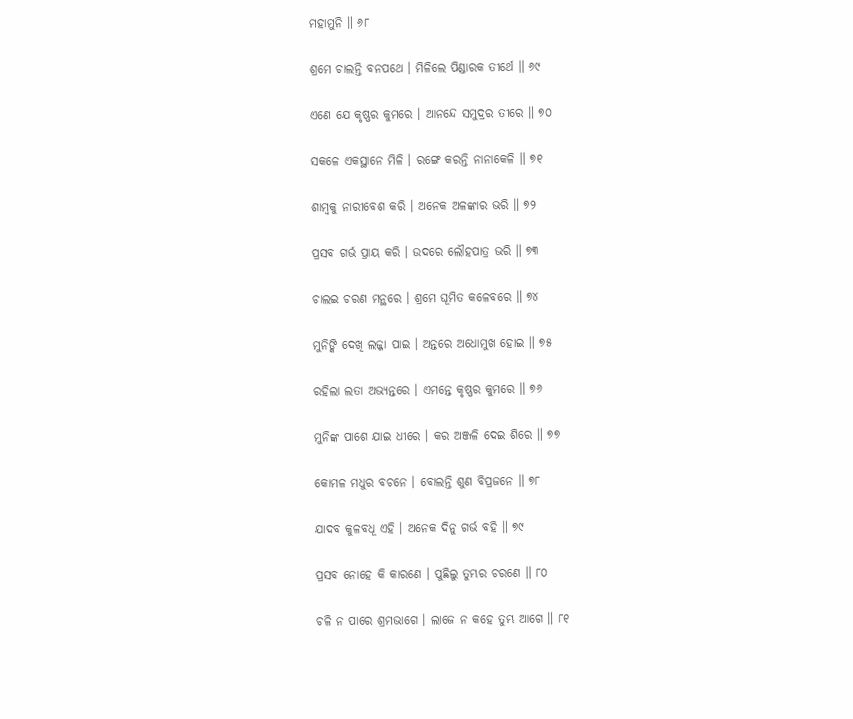ମହାମୁନି ॥ ୬୮

ଶ୍ରମେ ଚାଲନ୍ତି ବନପଥେ । ମିଳିଲେ ପିଣ୍ଡାରକ ତୀର୍ଥେ ॥ ୬୯

ଏଣେ ଯେ କୃଷ୍ଣର କୁମରେ । ଆନନ୍ଦେ ସମୁଦ୍ରର ତୀରେ ॥ ୭୦

ସକଳେ ଏକସ୍ଥାନେ ମିଳି । ରଙ୍ଗେ କରନ୍ତି ନାନାକେଳି ॥ ୭୧

ଶାମ୍ବକୁ ନାରୀବେଶ କରି । ଅନେକ ଅଳଙ୍କାର ଭରି ॥ ୭୨

ପ୍ରସବ ଗର୍ଭ ପ୍ରାୟ କରି । ଉଦରେ ଲୌହପାତ୍ର ଭରି ॥ ୭୩

ଚାଲଇ ଚରଣ ମନ୍ଥରେ । ଶ୍ରମେ ଘୂମିତ କଳେବରେ ॥ ୭୪

ମୁନିଙ୍କି ଦେଖି ଲଜ୍ଜା ପାଇ । ଅନ୍ତରେ ଅଧୋମୁଖ ହୋଇ ॥ ୭୫

ରହିଲା ଲତା ଅଭ୍ୟନ୍ତରେ । ଏମନ୍ତେ କୃଷ୍ଣର କୁମରେ ॥ ୭୬

ମୁନିଙ୍କ ପାଶେ ଯାଇ ଧୀରେ । କର ଅଞ୍ଜଳି ଦେଇ ଶିରେ ॥ ୭୭

କୋମଳ ମଧୁର ବଚନେ । ବୋଲନ୍ତି ଶୁଣ ବିପ୍ରଜନେ ॥ ୭୮

ଯାଦବ କୁଳବଧୂ ଏହି । ଅନେକ ଦିନୁ ଗର୍ଭ ବହି ॥ ୭୯

ପ୍ରସବ ନୋହେ କି କାରଣେ । ପୁଛିଲୁ ତୁମ୍ଭର ଚରଣେ ॥ ୮୦

ଚଳି ନ ପାରେ ଶ୍ରମଭାଗେ । ଲାଜେ ନ କହେ ତୁମ୍ଭ ଆଗେ ॥ ୮୧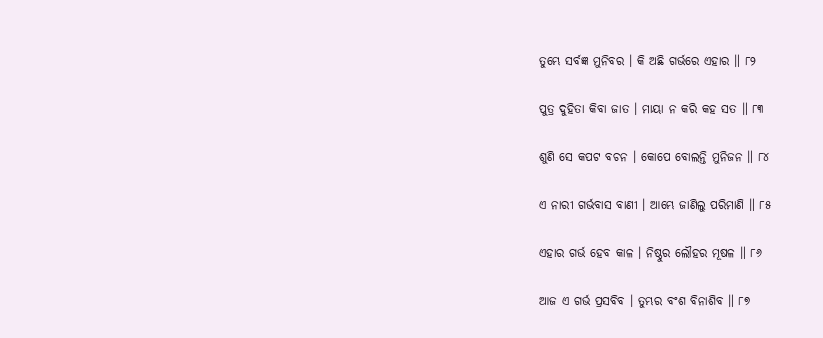ତୁମ୍ଭେ ସର୍ବଜ୍ଞ ମୁନିବର । କି ଅଛି ଗର୍ଭରେ ଏହାର ॥ ୮୨

ପୁତ୍ର ଦୁହିତା କିବା ଜାତ । ମାୟା ନ କରି କହ ସତ ॥ ୮୩

ଶୁଣି ସେ କପଟ ବଚନ । କୋପେ ବୋଲନ୍ତି ମୁନିଜନ ॥ ୮୪

ଏ ନାରୀ ଗର୍ଭବାସ ବାଣୀ । ଆମ୍ଭେ ଜାଣିଲୁ ପରିମାଣି ॥ ୮୫

ଏହାର ଗର୍ଭ ହେବ କାଳ । ନିଷ୍ଠୁର ଲୌହର ମୂଷଳ ॥ ୮୬

ଆଜ ଏ ଗର୍ଭ ପ୍ରସବିବ । ତୁମ୍ଭର ବଂଶ ବିନାଶିବ ॥ ୮୭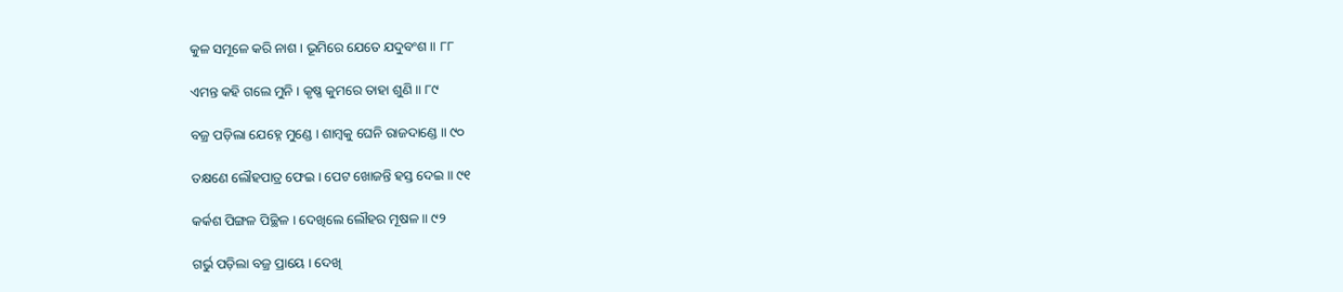କୁଳ ସମୂଳେ କରି ନାଶ । ଭୂମିରେ ଯେତେ ଯଦୁବଂଶ ॥ ୮୮

ଏମନ୍ତ କହି ଗଲେ ମୁନି । କୃଷ୍ଣ କୁମରେ ତାହା ଶୁଣି ॥ ୮୯

ବଜ୍ର ପଡ଼ିଲା ଯେହ୍ନେ ମୁଣ୍ଡେ । ଶାମ୍ବକୁ ଘେନି ରାଜଦାଣ୍ଡେ ॥ ୯୦

ତକ୍ଷଣେ ଲୌହପାତ୍ର ଫେଇ । ପେଟ ଖୋଜନ୍ତି ହସ୍ତ ଦେଇ ॥ ୯୧

କର୍କଶ ପିଙ୍ଗଳ ପିଚ୍ଛିଳ । ଦେଖିଲେ ଲୌହର ମୂଷଳ ॥ ୯୨

ଗର୍ଭୁ ପଡ଼ିଲା ବଜ୍ର ପ୍ରାୟେ । ଦେଖି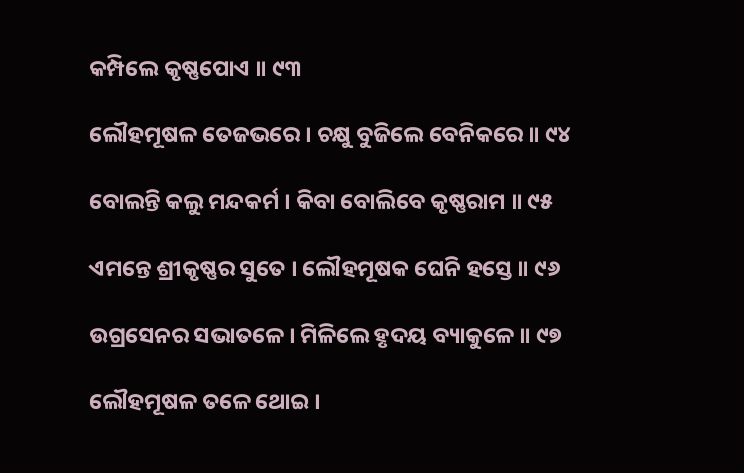କମ୍ପିଲେ କୃଷ୍ଣପୋଏ ॥ ୯୩

ଲୌହମୂଷଳ ତେଜଭରେ । ଚକ୍ଷୁ ବୁଜିଲେ ବେନିକରେ ॥ ୯୪

ବୋଲନ୍ତି କଲୁ ମନ୍ଦକର୍ମ । କିବା ବୋଲିବେ କୃଷ୍ଣରାମ ॥ ୯୫

ଏମନ୍ତେ ଶ୍ରୀକୃଷ୍ଣର ସୁତେ । ଲୌହମୂଷକ ଘେନି ହସ୍ତେ ॥ ୯୬

ଉଗ୍ରସେନର ସଭାତଳେ । ମିଳିଲେ ହୃଦୟ ବ୍ୟାକୁଳେ ॥ ୯୭

ଲୌହମୂଷଳ ତଳେ ଥୋଇ ।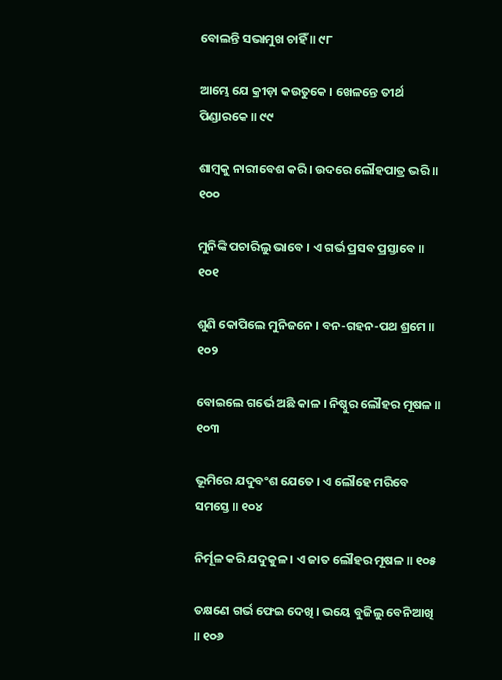ବୋଲନ୍ତି ସଭାମୁଖ ଚାହିଁ ॥ ୯୮

ଆମ୍ଭେ ଯେ କ୍ରୀଡ଼ା କଉତୁକେ । ଖେଳନ୍ତେ ତୀର୍ଥ ପିଣ୍ଡାରକେ ॥ ୯୯

ଶାମ୍ବକୁ ନାରୀବେଶ କରି । ଉଦରେ ଲୌହପାତ୍ର ଭରି ॥ ୧୦୦

ମୁନିଙ୍କି ପଚାରିଲୁ ଭାବେ । ଏ ଗର୍ଭ ପ୍ରସବ ପ୍ରସ୍ତାବେ ॥ ୧୦୧

ଶୁଣି କୋପିଲେ ମୁନିଜନେ । ବନ-ଗହନ-ପଥ ଶ୍ରମେ ॥ ୧୦୨

ବୋଇଲେ ଗର୍ଭେ ଅଛି କାଳ । ନିଷ୍ଠୁର ଲୌହର ମୂଷଳ ॥ ୧୦୩

ଭୂମିରେ ଯଦୁବଂଶ ଯେତେ । ଏ ଲୌହେ ମରିବେ ସମସ୍ତେ ॥ ୧୦୪

ନିର୍ମୂଳ କରି ଯଦୁକୁଳ । ଏ ଜାତ ଲୌହର ମୂଷଳ ॥ ୧୦୫

ତକ୍ଷଣେ ଗର୍ଭ ଫେଇ ଦେଖି । ଭୟେ ବୁଜିଲୁ ବେନିଆଖି ॥ ୧୦୬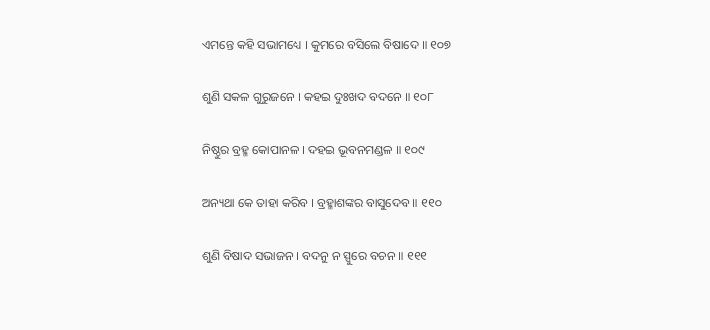ଏମନ୍ତେ କହି ସଭାମଧ୍ୟେ । କୁମରେ ବସିଲେ ବିଷାଦେ ॥ ୧୦୭

ଶୁଣି ସକଳ ଗୁରୁଜନେ । କହଇ ଦୁଃଖଦ ବଦନେ ॥ ୧୦୮

ନିଷ୍ଠୁର ବ୍ରହ୍ମ କୋପାନଳ । ଦହଇ ଭୂବନମଣ୍ଡଳ ॥ ୧୦୯

ଅନ୍ୟଥା କେ ତାହା କରିବ । ବ୍ରହ୍ମାଶଙ୍କର ବାସୁଦେବ ॥ ୧୧୦

ଶୁଣି ବିଷାଦ ସଭାଜନ । ବଦନୁ ନ ସ୍ପୁରେ ବଚନ ॥ ୧୧୧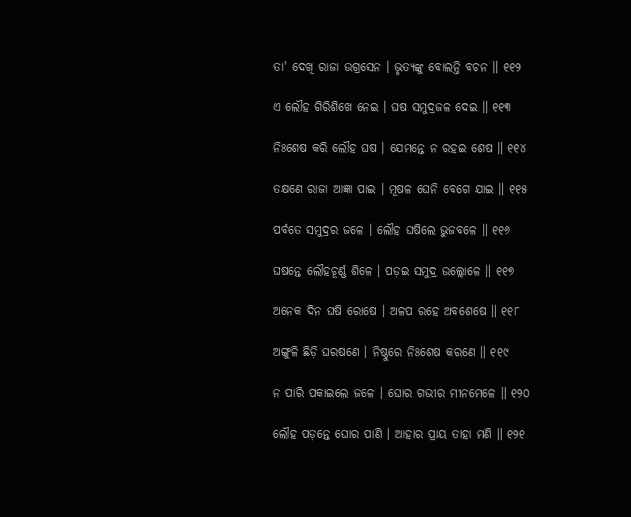ତା' ଦେଖି ରାଜା ଉଗ୍ରସେନ । ଭୃତ୍ୟଙ୍କୁ ବୋଲନ୍ତି ବଚନ ॥ ୧୧୨

ଏ ଲୌହ ଗିରିଶିଖେ ନେଇ । ଘଷ ସମୁଦ୍ରଜଳ ଦେଇ ॥ ୧୧୩

ନିଃଶେଷ କରି ଲୌହ ଘଷ । ଯେମନ୍ତେ ନ ରହଇ ଶେଷ ॥ ୧୧୪

ତକ୍ଷଣେ ରାଜା ଆଜ୍ଞା ପାଇ । ମୂଷଳ ଘେନି ବେଗେ ଯାଇ ॥ ୧୧୫

ପର୍ବତେ ସମୁଦ୍ରର ଜଳେ । ଲୌହ ଘଷିଲେ ଭୁଜବଳେ ॥ ୧୧୬

ଘଷନ୍ତେ ଲୌହଚୂର୍ଣ୍ଣ ଶିଳେ । ପଡ଼ଇ ସମୁଦ୍ର ଉଲ୍ଲୋଳେ ॥ ୧୧୭

ଅନେକ ଦିନ ଘଷି ରୋଷେ । ଅଳପ ରହେ ଅବଶେଷେ ॥ ୧୧୮

ଅଙ୍ଗୁଳି ଛିଡ଼ି ଘରଷଣେ । ନିଷ୍ଠୁରେ ନିଃଶେଷ କରଣେ ॥ ୧୧୯

ନ ପାରି ପକାଇଲେ ଜଳେ । ଘୋର ଗଭୀର ମୀନମେଳେ ॥ ୧୨୦

ଲୌହ ପଡ଼ନ୍ତେ ଘୋର ପାଣି । ଆହାର ପ୍ରାୟ ତାହା ମଣି ॥ ୧୨୧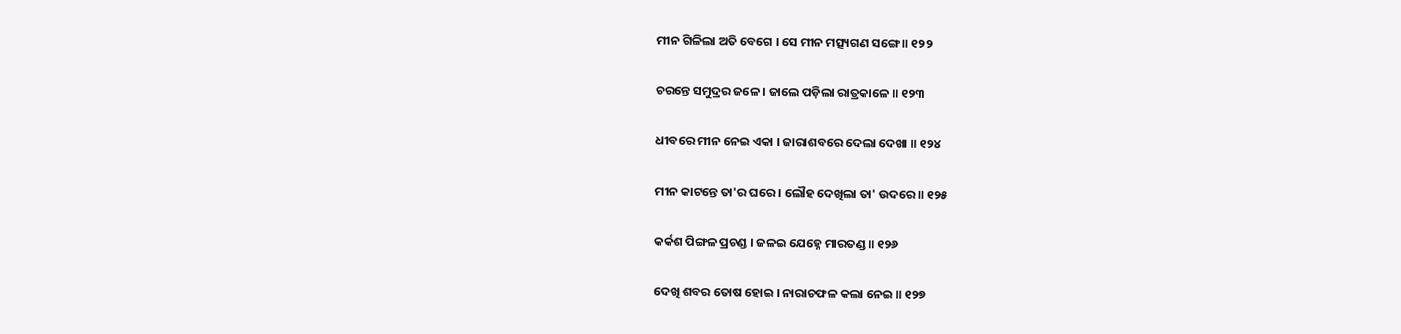ମୀନ ଗିଳିଲା ଅତି ବେଗେ । ସେ ମୀନ ମତ୍ସ୍ୟଗଣ ସଙ୍ଗେ ॥ ୧୨୨

ଚରନ୍ତେ ସମୁଦ୍ରର ଜଳେ । ଜାଲେ ପଡ଼ିଲା ରାତ୍ରକାଳେ ॥ ୧୨୩

ଧୀବରେ ମୀନ ନେଇ ଏକା । ଜାରାଶବରେ ଦେଲା ଦେଖା ॥ ୧୨୪

ମୀନ କାଟନ୍ତେ ତା'ର ଘରେ । ଲୌହ ଦେଖିଲା ତା' ଉଦରେ ॥ ୧୨୫

କର୍କଶ ପିଙ୍ଗଳ ପ୍ରଚଣ୍ଡ । ଜଳଇ ଯେହ୍ନେ ମାରତଣ୍ଡ ॥ ୧୨୬

ଦେଖି ଶବର ତୋଷ ହୋଇ । ନାରାଚଫଳ କଲା ନେଇ ॥ ୧୨୭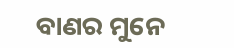ବାଣର ମୁନେ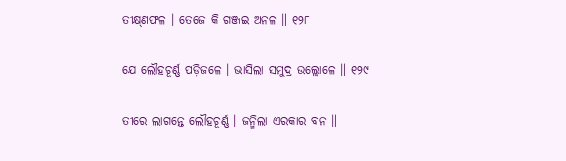ତୀକ୍ଷ୍‌ଣଫଳ । ତେଜେ କି ଗଞ୍ଜଇ ଅନଳ ॥ ୧୨୮

ଯେ ଲୌହଚୂର୍ଣ୍ଣ ପଡ଼ିଜଳେ । ଭାସିଲା ସମୁଦ୍ର ଉଲ୍ଲୋଳେ ॥ ୧୨୯

ତୀରେ ଲାଗନ୍ତେ ଲୌହଚୂର୍ଣ୍ଣ । ଜନ୍ମିଲା ଏରକାର ବନ ॥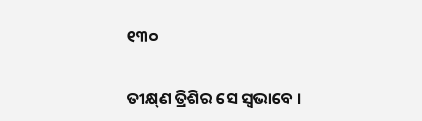୧୩୦

ତୀକ୍ଷ୍‌ଣ ତ୍ରିଶିର ସେ ସ୍ୱଭାବେ ।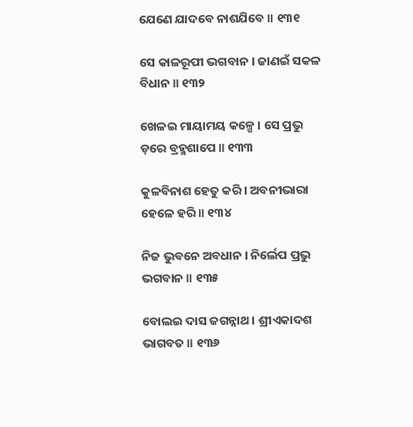ଯେଣେ ଯାଦବେ ନାଶଯିବେ ॥ ୧୩୧

ସେ କାଳରୂପୀ ଭଗବାନ । ଜାଣଇଁ ସକଳ ବିଧାନ ॥ ୧୩୨

ଖେଳଇ ମାୟାମୟ କଳ୍ପେ । ସେ ପ୍ରଭୁ ଡ଼ରେ ବ୍ରହ୍ମଶାପେ ॥ ୧୩୩

କୁଳବିନାଶ ହେତୁ କରି । ଅବନୀଭାରା ହେଳେ ହରି ॥ ୧୩୪

ନିଜ ଭୁବନେ ଅବଧାନ । ନିର୍ଲେପ ପ୍ରଭୁ ଭଗବାନ ॥ ୧୩୫

ବୋଲଇ ଦାସ ଜଗନ୍ନାଥ । ଶ୍ରୀଏକାଦଶ ଭାଗବତ ॥ ୧୩୬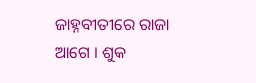ଜାହ୍ନବୀତୀରେ ରାଜା ଆଗେ । ଶୁକ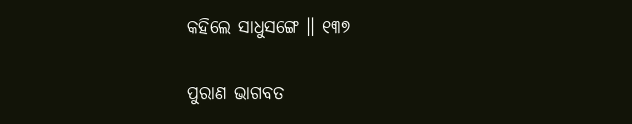କହିଲେ ସାଧୁସଙ୍ଗେ ॥ ୧୩୭

ପୁରାଣ ଭାଗବତ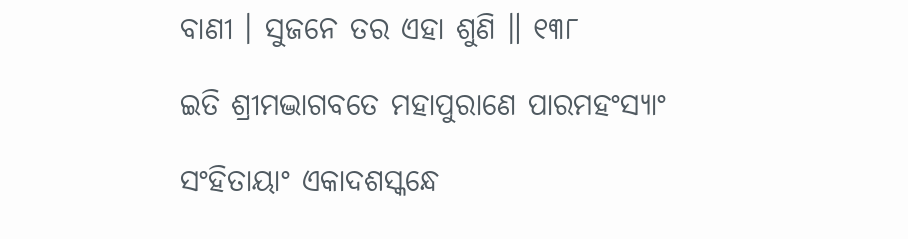ବାଣୀ । ସୁଜନେ ତର ଏହା ଶୁଣି ॥ ୧୩୮

ଇତି ଶ୍ରୀମଦ୍ଭାଗବତେ ମହାପୁରାଣେ ପାରମହଂସ୍ୟାଂ

ସଂହିତାୟାଂ ଏକାଦଶସ୍କନ୍ଧେ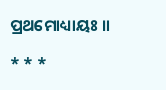ପ୍ରଥମୋଧ୍ୟାୟଃ ॥

* * *